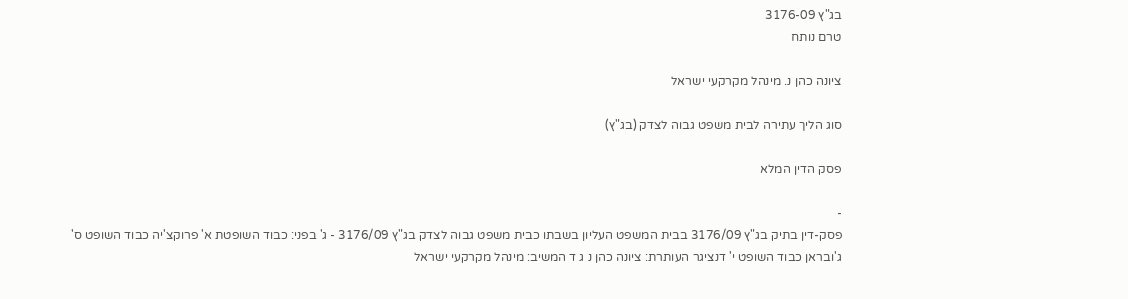בג"ץ 3176-09
טרם נותח

ציונה כהן נ. מינהל מקרקעי ישראל

סוג הליך עתירה לבית משפט גבוה לצדק (בג"ץ)

פסק הדין המלא

-
פסק-דין בתיק בג"ץ 3176/09 בבית המשפט העליון בשבתו כבית משפט גבוה לצדק בג"ץ 3176/09 - ג' בפני: כבוד השופטת א' פרוקצ'יה כבוד השופט ס' ג'ובראן כבוד השופט י' דנציגר העותרת: ציונה כהן נ ג ד המשיב: מינהל מקרקעי ישראל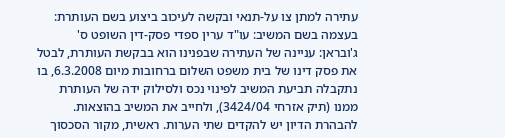עתירה למתן צו על-תנאי ובקשה לעיכוב ביצוע בשם העותרת: בעצמה בשם המשיב: עו"ד ערין ספדי פסק-דין השופט ס' ג'ובראן: עניינה של העתירה שבפנינו הוא בבקשת העותרת, לבטל את פסק דינו של בית משפט השלום ברחובות מיום 6.3.2008, בו נתקבלה תביעת המשיב לפינוי נכס ולסילוק ידה של העותרת ממנו (תיק אזרחי 3424/04), ולחייב את המשיב בהוצאות. להבהרת הדיון יש להקדים שתי הערות. ראשית, מקור הסכסוך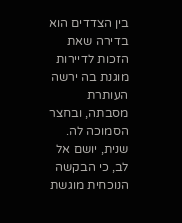בין הצדדים הוא בדירה שאת הזכות לדיירות מוגנת בה ירשה העותרת מסבתה, ובחצר הסמוכה לה. שנית, יושם אל לב, כי הבקשה הנוכחית מוגשת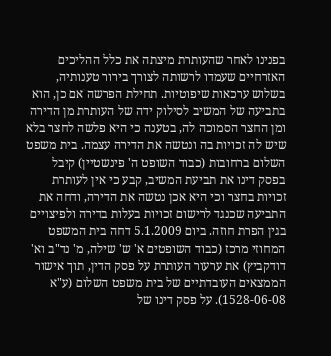בפנינו לאחר שהעותרת מיצתה את כלל ההליכים האזרחיים שעמדו לרשותה לצורך בירור טענותיה, בשלוש ערכאות שיפוטיות. תחילת הפרשה אם כן, הוא בתביעה של המשיב לסילוק ידה של העותרת מן הדירה ומן החצר הסמוכה לה, בטענה כי היא פלשה לחצר בלא שיש לה זכויות בה ונטשה את הדירה עצמה. בית משפט השלום ברחובות (כבוד השופט ה' פינשטיין) קיבל בפסק דינו את תביעת המשיב, קבע כי אין לעותרת זכויות בחצר וכי היא אכן נטשה את הדירה, ודחה את התביעה שכנגד לרישום זכויות בעלות בדירה ולפיצויים בגין הפרת חוזה. ביום 5.1.2009 דחה בית המשפט המחוזי מרכז (כבוד השופטים א' ש' שילה, מ' נד"ב וא' דודקביץ) את ערעור העותרת על פסק הדין, תוך אישור הממצאים העובדתיים של בית משפט השלום (ע"א 1528-06-08). על פסק דינו של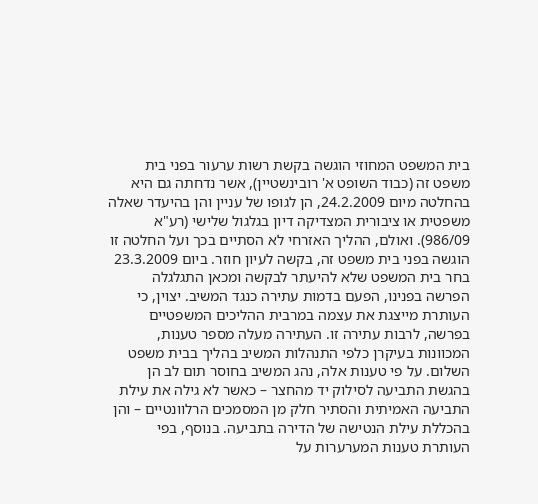בית המשפט המחוזי הוגשה בקשת רשות ערעור בפני בית משפט זה (כבוד השופט א' רובינשטיין), אשר נדחתה גם היא בהחלטה מיום 24.2.2009, הן לגופו של עניין והן בהיעדר שאלה משפטית או ציבורית המצדיקה דיון בגלגול שלישי (רע"א 986/09). ואולם, ההליך האזרחי לא הסתיים בכך ועל החלטה זו הוגשה בפני בית משפט זה, בקשה לעיון חוזר. ביום 23.3.2009 בחר בית המשפט שלא להיעתר לבקשה ומכאן התגלגלה הפרשה בפנינו, הפעם בדמות עתירה כנגד המשיב. יצוין, כי העותרת מייצגת את עצמה במרבית ההליכים המשפטיים בפרשה, לרבות עתירה זו. העתירה מעלה מספר טענות, המכוונות בעיקרן כלפי התנהלות המשיב בהליך בבית משפט השלום. על פי טענות אלה, נהג המשיב בחוסר תום לב הן בהגשת התביעה לסילוק יד מהחצר – כאשר לא גילה את עילת התביעה האמיתית והסתיר חלק מן המסמכים הרלוונטיים – והן בהכללת עילת הנטישה של הדירה בתביעה. בנוסף, בפי העותרת טענות המערערות על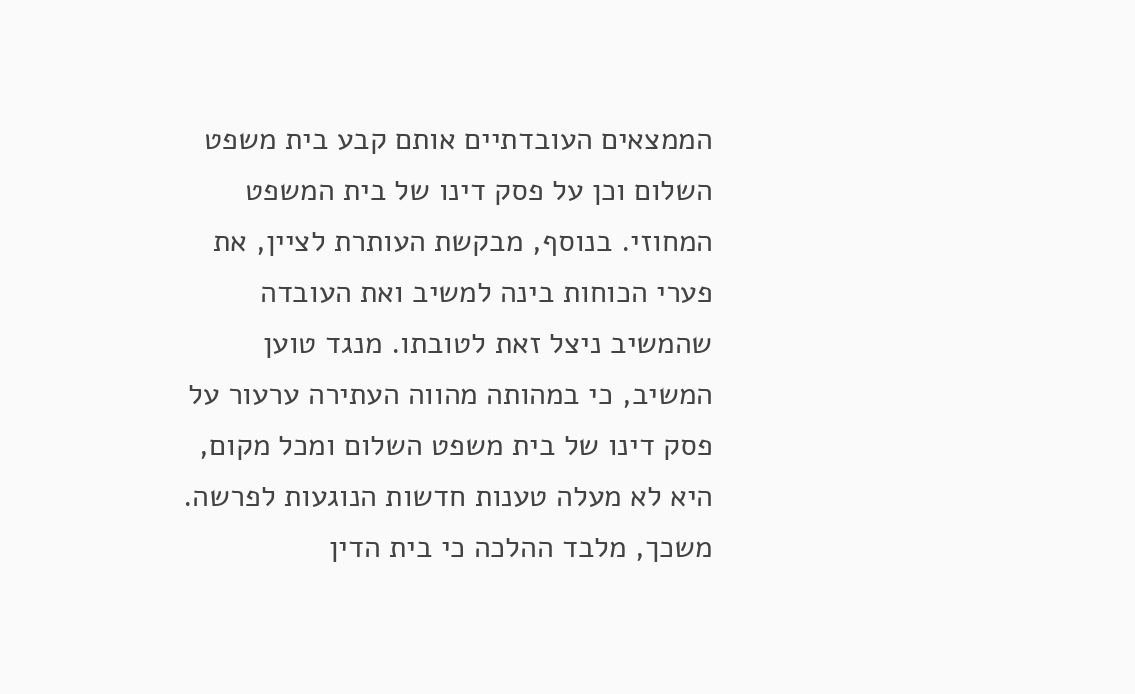הממצאים העובדתיים אותם קבע בית משפט השלום וכן על פסק דינו של בית המשפט המחוזי. בנוסף, מבקשת העותרת לציין, את פערי הכוחות בינה למשיב ואת העובדה שהמשיב ניצל זאת לטובתו. מנגד טוען המשיב, כי במהותה מהווה העתירה ערעור על פסק דינו של בית משפט השלום ומכל מקום, היא לא מעלה טענות חדשות הנוגעות לפרשה. משכך, מלבד ההלכה כי בית הדין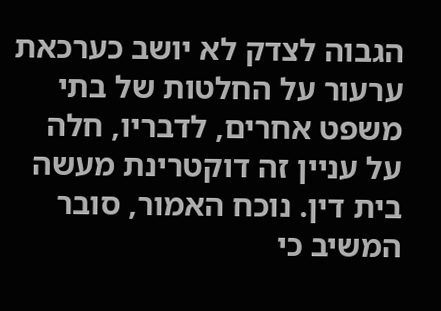הגבוה לצדק לא יושב כערכאת ערעור על החלטות של בתי משפט אחרים, לדבריו, חלה על עניין זה דוקטרינת מעשה בית דין. נוכח האמור, סובר המשיב כי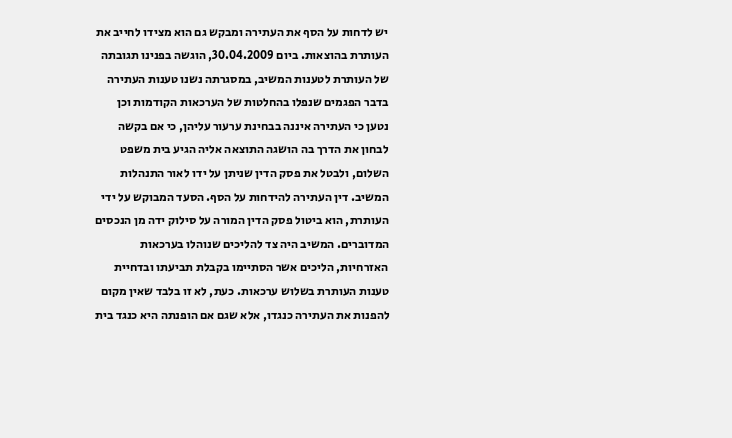יש לדחות על הסף את העתירה ומבקש גם הוא מצידו לחייב את העותרת בהוצאות. ביום 30.04.2009, הוגשה בפנינו תגובתה של העותרת לטענות המשיב, במסגרתה נשנו טענות העתירה בדבר הפגמים שנפלו בהחלטות של הערכאות הקודמות וכן נטען כי העתירה איננה בבחינת ערעור עליהן, כי אם בקשה לבחון את הדרך בה הושגה התוצאה אליה הגיע בית משפט השלום, ולבטל את פסק הדין שניתן על ידו לאור התנהלות המשיב. דין העתירה להידחות על הסף. הסעד המבוקש על ידי העותרת, הוא ביטול פסק הדין המורה על סילוק ידה מן הנכסים המדוברים. המשיב היה צד להליכים שנוהלו בערכאות האזרחיות, הליכים אשר הסתיימו בקבלת תביעתו ובדחיית טענות העותרת בשלוש ערכאות. כעת, לא זו בלבד שאין מקום להפנות את העתירה כנגדו, אלא שגם אם הופנתה היא כנגד בית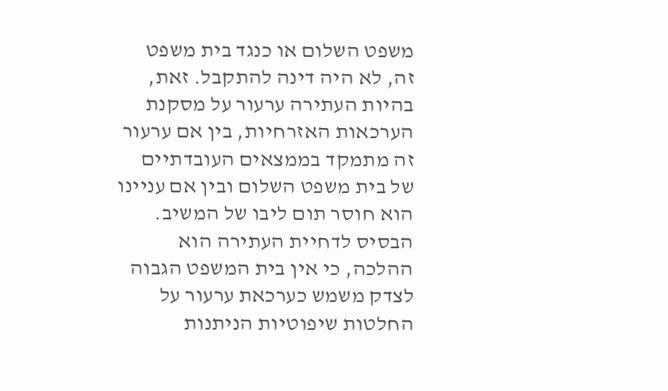משפט השלום או כנגד בית משפט זה, לא היה דינה להתקבל. זאת, בהיות העתירה ערעור על מסקנת הערכאות האזרחיות, בין אם ערעור זה מתמקד בממצאים העובדתיים של בית משפט השלום ובין אם עניינו הוא חוסר תום ליבו של המשיב. הבסיס לדחיית העתירה הוא ההלכה, כי אין בית המשפט הגבוה לצדק משמש כערכאת ערעור על החלטות שיפוטיות הניתנות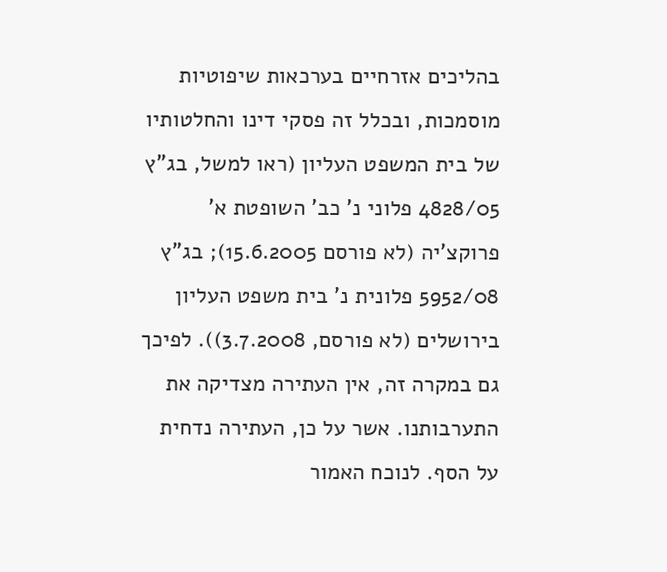בהליכים אזרחיים בערכאות שיפוטיות מוסמכות, ובכלל זה פסקי דינו והחלטותיו של בית המשפט העליון (ראו למשל, בג"ץ 4828/05 פלוני נ' כב' השופטת א' פרוקצ'יה (לא פורסם 15.6.2005); בג"ץ 5952/08 פלונית נ' בית משפט העליון בירושלים (לא פורסם, 3.7.2008)). לפיכך גם במקרה זה, אין העתירה מצדיקה את התערבותנו. אשר על כן, העתירה נדחית על הסף. לנוכח האמור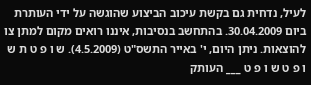לעיל, נדחית גם בקשת עיכוב הביצוע שהוגשה על ידי העותרת ביום 30.04.2009. בהתחשב בנסיבות, איננו רואים מקום למתן צו להוצאות. ניתן היום, י' באייר התשס"ט (4.5.2009). ש ו פ ט ת ש ו פ ט ש ו פ ט ___ העותק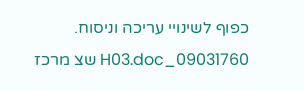כפוף לשינויי עריכה וניסוח. 09031760_H03.doc שצ מרכז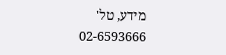מידע, טל' 02-6593666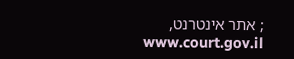; אתר אינטרנט, www.court.gov.il